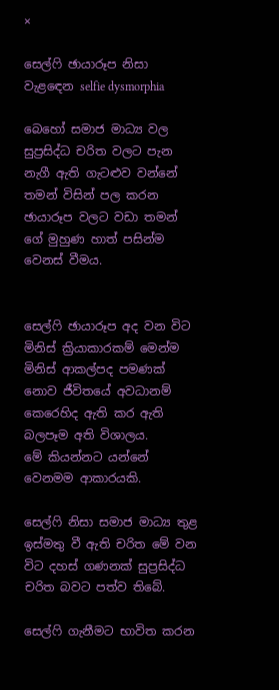×

සෙල්ෆි ඡායාරූප නිසා වැළ‍ඳෙන selfie dysmorphia

බෙහෝ සමාජ මාධ්‍ය වල සුප්‍රසිද්ධ චරිත වලට පැන නැගී ඇති ගැටළුව වන්නේ තමන් විසින් පල කරන ඡායාරූප වලට වඩා තමන් ගේ මුහුණ හාත් පසින්ම වෙනස් වීමය.


සෙල්ෆි ඡායාරූප අද වන විට මිනිස් ක්‍රියාකාරකම් මෙන්ම මිනිස් ආකල්පද පමණක් නොව ජීවිතයේ අවධානම් කෙරෙහිද ඇති කර ඇති බලපෑම අති විශාලය.
මේ කියන්නට යන්නේ වෙනමම ආකාරයකි.

සෙල්ෆි නිසා සමාජ මාධ්‍ය තුළ ඉස්මතු වී ඇති චරිත මේ වන විට දහස් ගණනක් සුප්‍රසිද්ධ චරිත බවට පත්ව තිබේ.

සෙල්ෆි ගැනීමට භාවිත කරන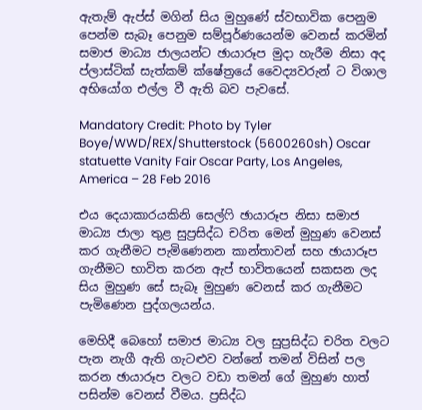ඇතැම් ඇප්ස් මගින් සිය මුහුණේ ස්වභාවික පෙනුම පෙන්ම සැබෑ පෙනුම සම්පූර්ණයෙන්ම වෙනස් කරමින් සමාජ මාධ්‍ය ජාලයන්ට ඡායාරූප මුදා හැරීම නිසා අද ප්ලාස්ටික් සැත්කම් ක්ෂේත්‍රයේ වෛද්‍යවරුන් ට විශාල අභියෝග එල්ල වී ඇති බව පැවසේ.

Mandatory Credit: Photo by Tyler Boye/WWD/REX/Shutterstock (5600260sh) Oscar statuette Vanity Fair Oscar Party, Los Angeles, America – 28 Feb 2016

එය දෙයාකාරයකිනි සෙල්ෆි ඡායාරූප නිසා සමාජ මාධ්‍ය ජාලා තුළ සුප්‍රසිද්ධ චරිත මෙන් මුහුණ වෙනස් කර ගැනීමට පැමිණෙනන කාන්තාවන් සහ ඡායාරූප ගැනීමට භාවිත කරන ඇප් භාවිතයෙන් සකසන ලද සිය මුහුණ සේ සැබෑ මුහුණ වෙනස් කර ගැනීමට පැමිණෙන පුද්ගලයන්ය.

මෙහිදී බෙහෝ සමාජ මාධ්‍ය වල සුප්‍රසිද්ධ චරිත වලට පැන නැගී ඇති ගැටළුව වන්නේ තමන් විසින් පල කරන ඡායාරූප වලට වඩා තමන් ගේ මුහුණ හාත් පසින්ම වෙනස් වීමය. ප්‍රසිද්ධ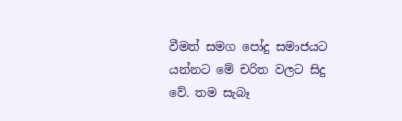වීමත් සමග පෝදු සමාජයට යන්නට මේ චරිත වලට සිදු වේ. තම සැබෑ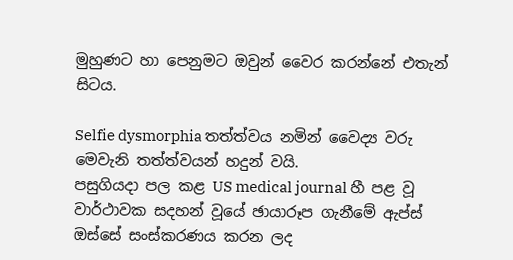මුහුණට හා පෙනුමට ඔවුන් වෛර කරන්නේ එතැන් සිටය.

Selfie dysmorphia තත්ත්වය නමින් වෛද්‍ය වරු මෙවැනි තත්ත්වයන් හදුන් වයි.
පසුගියදා පල කළ US medical journal හී පළ වූ වාර්ථාවක සදහන් වූයේ ඡායාරූප ගැනීමේ ඇප්ස් ඔස්සේ සංස්කරණය කරන ලද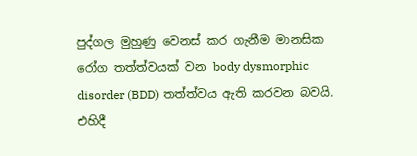පුද්ගල මුහුණු වෙනස් කර ගැනීම මානසික රෝග තත්ත්වයක් වන body dysmorphic disorder (BDD) තත්ත්වය ඇති කරවන බවයි. එහිදී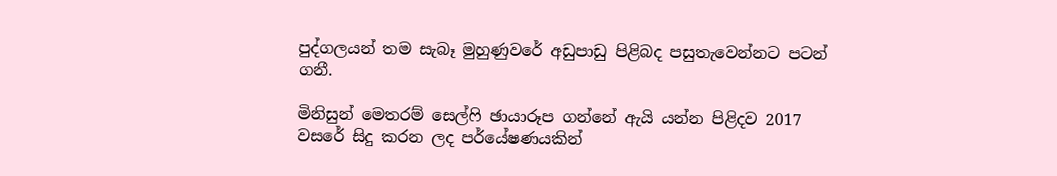පුද්ගලයන් තම සැබෑ මුහුණුවරේ අඩුපාඩු පිළිබද පසුතැවෙන්නට පටන් ගනී.

මිනිසුන් මෙතරම් සෙල්ෆි ඡායාරූප ගන්නේ ඇයි යන්න පිළිදව 2017 වසරේ සිදු කරන ලද පර්යේෂණයකින්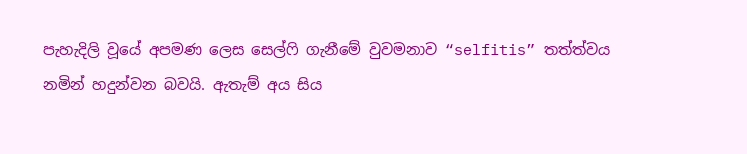පැහැදිලි වූයේ අපමණ ලෙස සෙල්ෆි ගැනීමේ වුවමනාව “selfitis” තත්ත්වය නමින් හදුන්වන බවයි. ඇතැම් අය සිය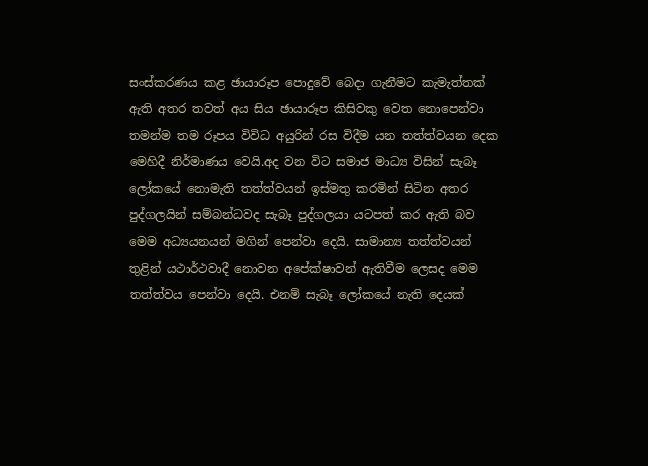සංස්කරණය කළ ඡායාරූප පොදුවේ බෙදා ගැනීමට කැමැත්තක් ඇති අතර තවත් අය සිය ඡායාරූප කිසිවකු වෙත නොපෙන්වා තමන්ම තම රූපය විවිධ අයුරින් රස විදීම යන තත්ත්වයන දෙක මෙහිදී නිර්මාණය වෙයි.අද වන විට සමාජ මාධ්‍ය විසින් සැබෑ ලෝකයේ නොමැති තත්ත්වයන් ඉස්මතු කරමින් සිටින අතර පුද්ගලයින් සම්බන්ධවද සැබෑ පුද්ගලයා යටපත් කර ඇති බව මෙම අධ්‍යයනයන් මගින් පෙන්වා දෙයි. සාමාන්‍ය තත්ත්වයන් තුළින් යථාර්ථවාදී නොවන අපේක්ෂාවන් ඇතිවීම ලෙසද මෙම තත්ත්වය පෙන්වා දෙයි. එනම් සැබෑ ලෝකයේ නැති දෙයක්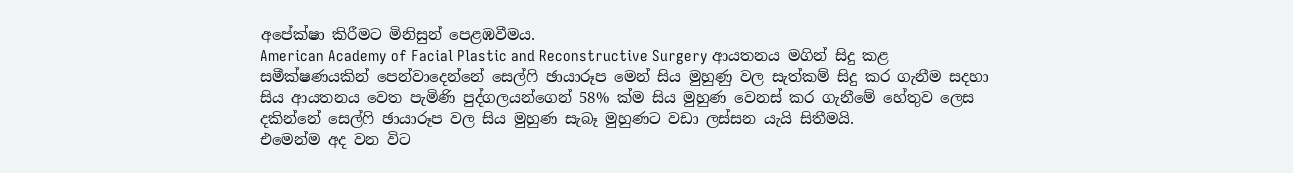අපේක්ෂා කිරීමට මිනිසුන් පෙළඹවීමය.
American Academy of Facial Plastic and Reconstructive Surgery ආයතනය මගින් සිදු කළ සමීක්ෂණයකින් පෙන්වාදෙන්නේ සෙල්ෆි ඡායාරූප මෙන් සිය මුහුණු වල සැත්කම් සිදු කර ගැනීම සදහා සිය ආයතනය වෙත පැමිණි පුද්ගලයන්ගෙන් 58% ක්ම සිය මුහුණ වෙනස් කර ගැනීමේ හේතුව ලෙස දකින්නේ සෙල්ෆි ඡායාරූප වල සිය මුහුණ සැබෑ මුහුණට වඩා ලස්සන යැයි සිතීමයි.
එමෙන්ම අද වන විට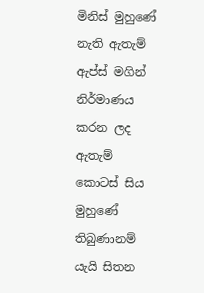මිනිස් මුහුණේ නැති ඇතැම් ඇප්ස් මගින් නිර්මාණය කරන ලද ඇතැම් කොටස් සිය මුහුණේ තිබුණානම් යැයි සිතන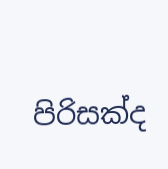පිරිසක්ද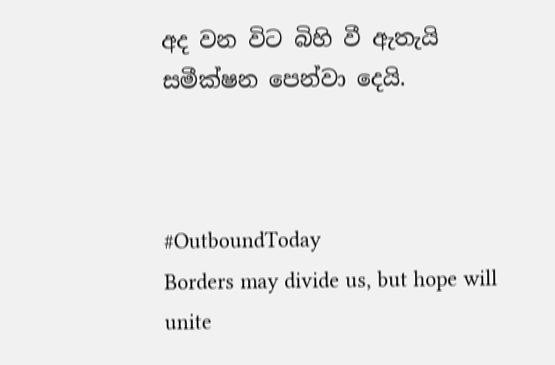අද වන විට බිහි වී ඇතැයි සමීක්ෂන පෙන්වා දෙයි.



#OutboundToday
Borders may divide us, but hope will unite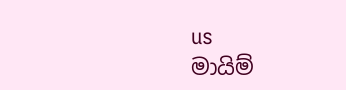us
මායිම්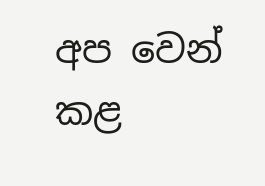අප වෙන් කළ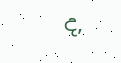ද,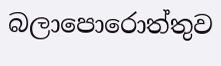බලාපොරොත්තුව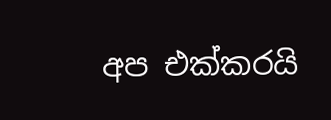අප එක්කරයි